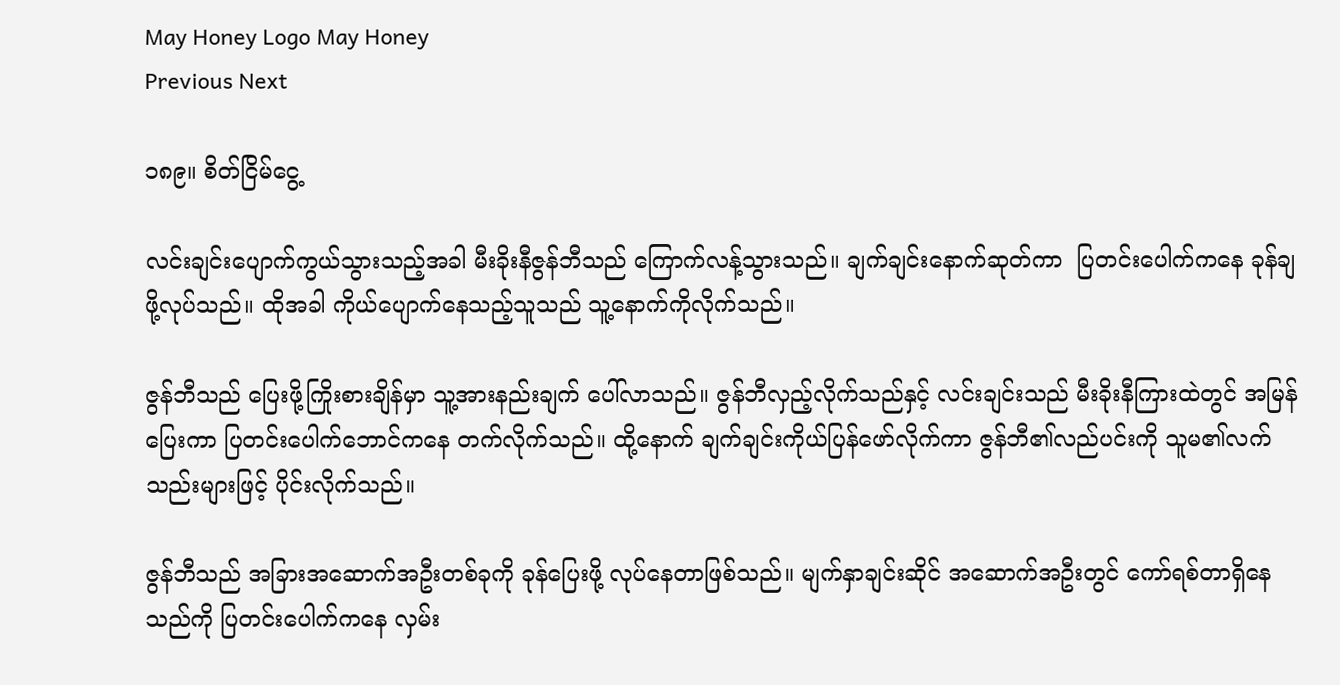May Honey Logo May Honey
Previous Next

၁၈၉။ စိတ်ငြိမ်ငွေ့

လင်းချင်းပျောက်ကွယ်သွားသည့်အခါ မီးခိုးနီဇွန်ဘီသည် ကြောက်လန့်သွားသည်။ ချက်ချင်းနောက်ဆုတ်ကာ  ပြတင်းပေါက်ကနေ ခုန်ချဖို့လုပ်သည်။ ထိုအခါ ကိုယ်ပျောက်နေသည့်သူသည် သူ့နောက်ကိုလိုက်သည်။

ဇွန်ဘီသည် ပြေးဖို့ကြိုးစားချိန်မှာ သူ့အားနည်းချက် ပေါ်လာသည်။ ဇွန်ဘီလှည့်လိုက်သည်နှင့် လင်းချင်းသည် မီးခိုးနီကြားထဲတွင် အမြန်ပြေးကာ ပြတင်းပေါက်ဘောင်ကနေ တက်လိုက်သည်။ ထို့နောက် ချက်ချင်းကိုယ်ပြန်ဖော်လိုက်ကာ ဇွန်ဘီ၏လည်ပင်းကို သူမ၏လက်သည်းများဖြင့် ပိုင်းလိုက်သည်။

ဇွန်ဘီသည် အခြားအဆောက်အဦးတစ်ခုကို ခုန်ပြေးဖို့ လုပ်နေတာဖြစ်သည်။ မျက်နှာချင်းဆိုင် အဆောက်အဦးတွင် ကော်ရစ်တာရှိနေသည်ကို ပြတင်းပေါက်ကနေ လှမ်း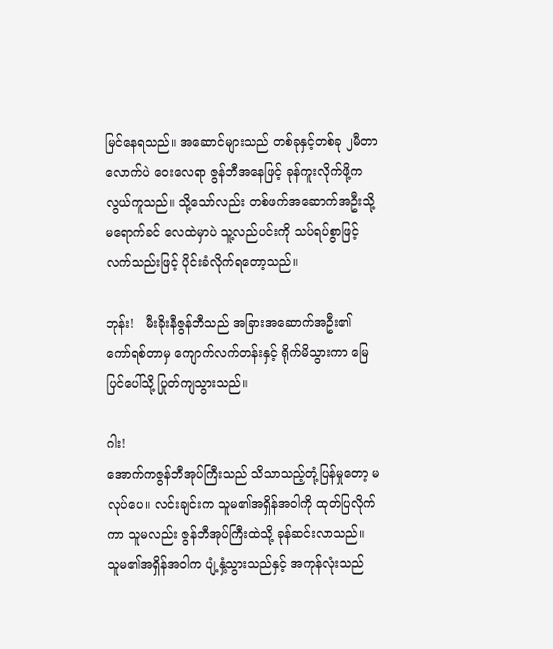မြင်နေရသည်။ အဆောင်များသည် တစ်ခုနှင့်တစ်ခု ၂မီတာလောက်ပဲ ဝေးလေရာ ဇွန်ဘီအနေဖြင့် ခုန်ကူးလိုက်ဖို့က လွယ်ကူသည်။ သို့သော်လည်း တစ်ဖက်အဆောက်အဦးသို့ မရောက်ခင် လေထဲမှာပဲ သူ့လည်ပင်းကို သပ်ရပ်စွာဖြင့် လက်သည်းဖြင့် ပိုင်းခံလိုက်ရတော့သည်။

ဘုန်း!   မီးခိုးနီဇွန်ဘီသည် အခြားအဆောက်အဦး၏ ကော်ရစ်တာမှ ကျောက်လက်တန်းနှင့် ရိုက်မိသွားကာ မြေပြင်ပေါ်သို့ ပြုတ်ကျသွားသည်။

ဂါး!
အောက်ကဇွန်ဘီအုပ်ကြီးသည် သိသာသည့်တုံ့ပြန်မှုတော့ မလုပ်ပေ။ လင်းချင်းက သူမ၏အရှိန်အဝါကို ထုတ်ပြလိုက်ကာ သူမလည်း ဇွန်ဘီအုပ်ကြီးထဲသို့ ခုန်ဆင်းလာသည်။ သူမ၏အရှိန်အဝါက ပျံ့နှံ့သွားသည်နှင့် အကုန်လုံးသည်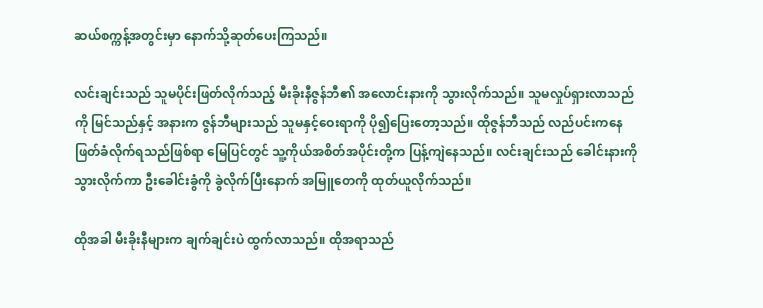ဆယ်စက္ကန့်အတွင်းမှာ နောက်သို့ဆုတ်ပေးကြသည်။

လင်းချင်းသည် သူမပိုင်းဖြတ်လိုက်သည့် မီးခိုးနီဇွန်ဘီ၏ အလောင်းနားကို သွားလိုက်သည်။ သူမလှုပ်ရှားလာသည်ကို မြင်သည်နှင့် အနားက ဇွန်ဘီများသည် သူမနှင့်ဝေးရာကို ပို၍ပြေးတော့သည်။ ထိုဇွန်ဘီသည် လည်ပင်းကနေ ဖြတ်ခံလိုက်ရသည်ဖြစ်ရာ မြေပြင်တွင် သူ့ကိုယ်အစိတ်အပိုင်းတို့က ပြန့်ကျဲနေသည်။ လင်းချင်းသည် ခေါင်းနားကိုသွားလိုက်ကာ ဦးခေါင်းခွံကို ခွဲလိုက်ပြီးနောက် အမြူတေကို ထုတ်ယူလိုက်သည်။

ထိုအခါ မီးခိုးနီများက ချက်ချင်းပဲ ထွက်လာသည်။ ထိုအရာသည်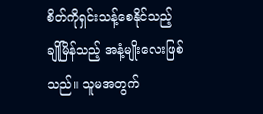စိတ်ကိုရှင်းသန့်စေနိုင်သည့် ချိုမြိန်သည့် အနံ့မျိုးလေးဖြစ်သည်။ သူမအတွက်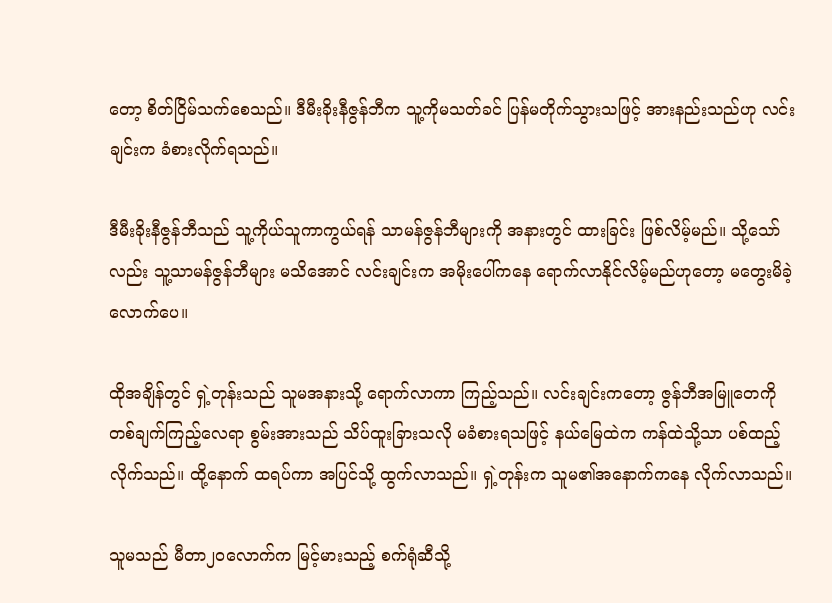တော့ စိတ်ငြိမ်သက်စေသည်။ ဒီမီးခိုးနီဇွန်ဘီက သူ့ကိုမသတ်ခင် ပြန်မတိုက်သွားသဖြင့် အားနည်းသည်ဟု လင်းချင်းက ခံစားလိုက်ရသည်။

ဒီမီးခိုးနီဇွန်ဘီသည် သူ့ကိုယ်သူကာကွယ်ရန် သာမန်ဇွန်ဘီများကို အနားတွင် ထားခြင်း ဖြစ်လိမ့်မည်။ သို့သော်လည်း သူ့သာမန်ဇွန်ဘီများ မသိအောင် လင်းချင်းက အမိုးပေါ်ကနေ ရောက်လာနိုင်လိမ့်မည်ဟုတော့ မတွေးမိခဲ့လောက်ပေ။

ထိုအချိန်တွင် ရှဲ့တုန်းသည် သူမအနားသို့ ရောက်လာကာ ကြည့်သည်။ လင်းချင်းကတော့ ဇွန်ဘီအမြူတေကို တစ်ချက်ကြည့်လေရာ စွမ်းအားသည် သိပ်ထူးခြားသလို မခံစားရသဖြင့် နယ်မြေထဲက ကန်ထဲသို့သာ ပစ်ထည့်လိုက်သည်။ ထို့နောက် ထရပ်ကာ အပြင်သို့ ထွက်လာသည်။ ရှဲ့တုန်းက သူမ၏အနောက်ကနေ လိုက်လာသည်။

သူမသည် မီတာ၂၀လောက်က မြင့်မားသည့် စက်ရုံဆီသို့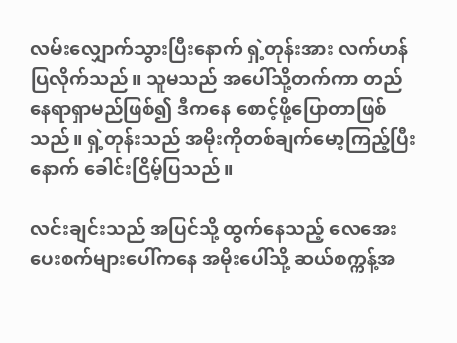လမ်းလျှောက်သွားပြီးနောက် ရှဲ့တုန်းအား လက်ဟန်ပြလိုက်သည်။ သူမသည် အပေါ်သို့တက်ကာ တည်နေရာရှာမည်ဖြစ်၍ ဒီကနေ စောင့်ဖို့ပြောတာဖြစ်သည်။ ရှဲ့တုန်းသည် အမိုးကိုတစ်ချက်မော့ကြည့်ပြီးနောက် ခေါင်းငြိမ့်ပြသည်။

လင်းချင်းသည် အပြင်သို့ ထွက်နေသည့် လေအေးပေးစက်များပေါ်ကနေ အမိုးပေါ်သို့ ဆယ်စက္ကန့်အ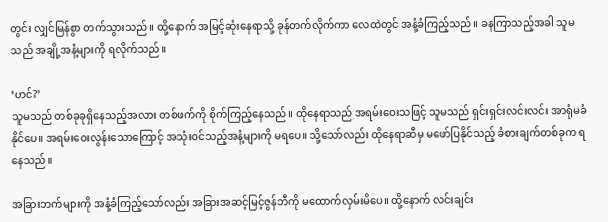တွင်း လျှင်မြန်စွာ တက်သွားသည်။ ထို့နောက် အမြင့်ဆုံးနေရာသို့ ခုန်တက်လိုက်ကာ လေထဲတွင် အနံ့ခံကြည့်သည်။ ခနကြာသည့်အခါ သူမသည် အချို့အနံ့များကို ရလိုက်သည်။

‘ဟင်?’
သူမသည် တစ်ခုခုရှိနေသည့်အလား တစ်ဖက်ကို စိုက်ကြည့်နေသည်။ ထိုနေရာသည် အရမ်းဝေးသဖြင့် သူမသည် ရှင်းရှင်းလင်းလင်း အာရုံမခံနိုင်ပေ။ အရမ်းဝေးလွန်းသောကြောင့် အသုံးဝင်သည့်အနံ့များကို မရပေ။ သို့သော်လည်း ထိုနေရာဆီမှ မဖော်ပြနိုင်သည့် ခံစားချက်တစ်ခုက ရနေသည်။

အခြားဘက်များကို အနံ့ခံကြည့်သော်လည်း အခြားအဆင့်မြင့်ဇွန်ဘီကို မထောက်လှမ်းမိပေ။ ထို့နောက် လင်းချင်း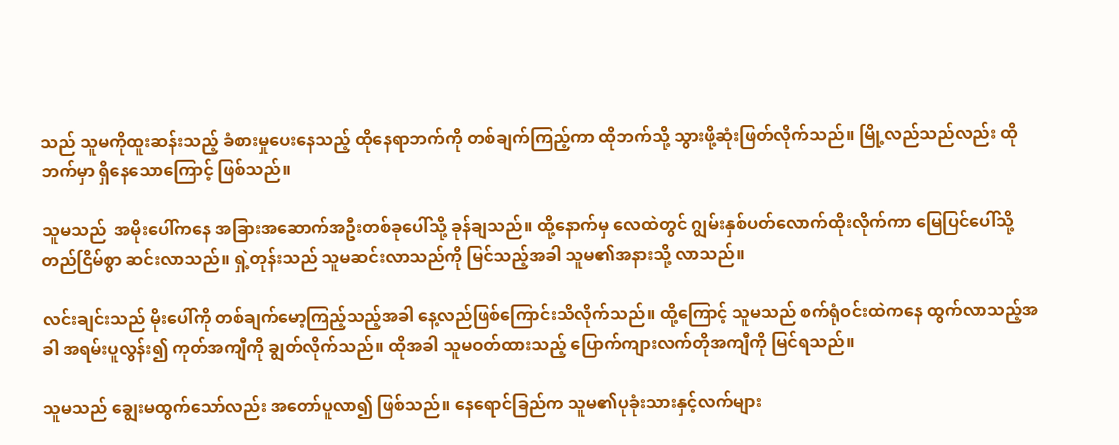သည် သူမကိုထူးဆန်းသည့် ခံစားမှုပေးနေသည့် ထိုနေရာဘက်ကို တစ်ချက်ကြည့်ကာ ထိုဘက်သို့ သွားဖို့ဆုံးဖြတ်လိုက်သည်။ မြို့လည်သည်လည်း ထိုဘက်မှာ ရှိနေသောကြောင့် ဖြစ်သည်။

သူမသည်  အမိုးပေါ်ကနေ အခြားအဆောက်အဦးတစ်ခုပေါ်သို့ ခုန်ချသည်။ ထို့နောက်မှ လေထဲတွင် ဂျွမ်းနှစ်ပတ်လောက်ထိုးလိုက်ကာ မြေပြင်ပေါ်သို့ တည်ငြိမ်စွာ ဆင်းလာသည်။ ရှဲ့တုန်းသည် သူမဆင်းလာသည်ကို မြင်သည့်အခါ သူမ၏အနားသို့ လာသည်။

လင်းချင်းသည် မိုးပေါ်ကို တစ်ချက်မော့ကြည့်သည့်အခါ နေ့လည်ဖြစ်ကြောင်းသိလိုက်သည်။ ထို့ကြောင့် သူမသည် စက်ရုံဝင်းထဲကနေ ထွက်လာသည့်အခါ အရမ်းပူလွန်း၍ ကုတ်အကျီကို ချွတ်လိုက်သည်။ ထိုအခါ သူမဝတ်ထားသည့် ပြောက်ကျားလက်တိုအကျီကို မြင်ရသည်။

သူမသည် ချွေးမထွက်သော်လည်း အတော်ပူလာ၍ ဖြစ်သည်။ နေရောင်ခြည်က သူမ၏ပုခုံးသားနှင့်လက်များ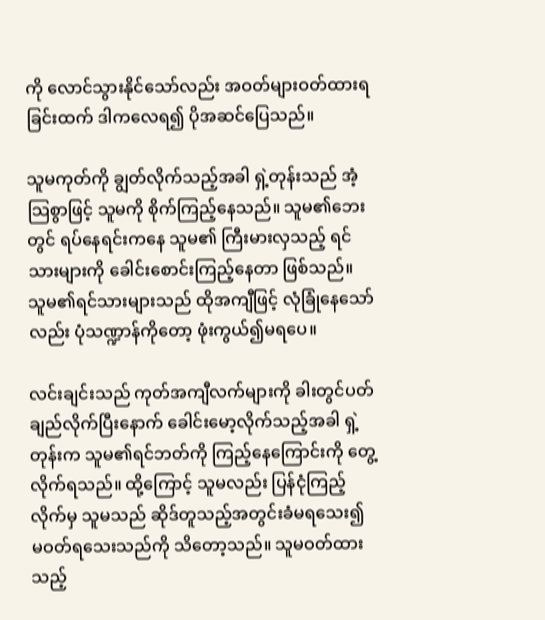ကို လောင်သွားနိုင်သော်လည်း အဝတ်များဝတ်ထားရခြင်းထက် ဒါကလေရ၍ ပိုအဆင်ပြေသည်။

သူမကုတ်ကို ချွတ်လိုက်သည့်အခါ ရှဲ့တုန်းသည် အံ့သြစွာဖြင့် သူမကို စိုက်ကြည့်နေသည်။ သူမ၏ဘေးတွင် ရပ်နေရင်းကနေ သူမ၏ ကြီးမားလှသည့် ရင်သားများကို ခေါင်းစောင်းကြည့်နေတာ ဖြစ်သည်။ သူမ၏ရင်သားများသည် ထိုအကျီဖြင့် လုံခြုံနေသော်လည်း ပုံသဏ္ဍာန်ကိုတော့ ဖုံးကွယ်၍မရပေ။

လင်းချင်းသည် ကုတ်အကျီလက်များကို ခါးတွင်ပတ်ချည်လိုက်ပြီးနောက် ခေါင်းမော့လိုက်သည့်အခါ ရှဲ့တုန်းက သူမ၏ရင်ဘတ်ကို ကြည့်နေကြောင်းကို တွေ့လိုက်ရသည်။ ထို့ကြောင့် သူမလည်း ပြန်ငုံကြည့်လိုက်မှ သူမသည် ဆိုဒ်တူသည့်အတွင်းခံမရသေး၍ မဝတ်ရသေးသည်ကို သိတော့သည်။ သူမဝတ်ထားသည့်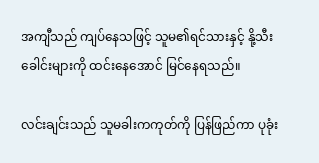အကျီသည် ကျပ်နေသဖြင့် သူမ၏ရင်သားနှင့် နို့သီးခေါင်းများကို ထင်းနေအောင် မြင်နေရသည်။

လင်းချင်းသည် သူမခါးကကုတ်ကို ပြန်ဖြည်ကာ ပုခုံး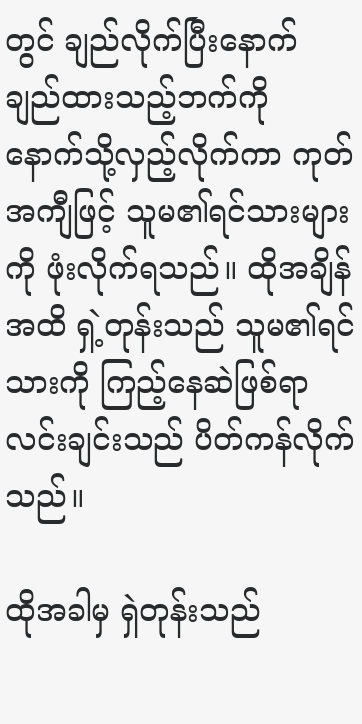တွင် ချည်လိုက်ပြီးနောက် ချည်ထားသည့်ဘက်ကို နောက်သို့လှည့်လိုက်ကာ ကုတ်အကျီဖြင့် သူမ၏ရင်သားများကို ဖုံးလိုက်ရသည်။ ထိုအချိန်အထိ ရှဲ့တုန်းသည် သူမ၏ရင်သားကို ကြည့်နေဆဲဖြစ်ရာ လင်းချင်းသည် ပိတ်ကန်လိုက်သည်။

ထိုအခါမှ ရှဲတုန်းသည်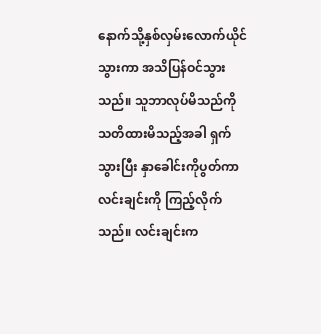နောက်သို့နှစ်လှမ်းလောက်ယိုင်သွားကာ အသိပြန်ဝင်သွားသည်။ သူဘာလုပ်မိသည်ကို သတိထားမိသည့်အခါ ရှက်သွားပြီး နှာခေါင်းကိုပွတ်ကာ လင်းချင်းကို ကြည့်လိုက်သည်။ လင်းချင်းက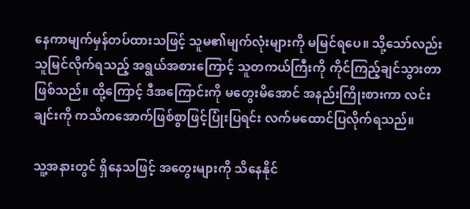နေကာမျက်မှန်တပ်ထားသဖြင့် သူမ၏မျက်လုံးများကို မမြင်ရပေ။ သို့သော်လည်း သူမြင်လိုက်ရသည့် အရွယ်အစားကြောင့် သူတကယ်ကြီးကို ကိုင်ကြည့်ချင်သွားတာ ဖြစ်သည်။ ထို့ကြောင့် ဒီအကြောင်းကို မတွေးမိအောင် အနည်းကြိုးစားကာ လင်းချင်းကို ကသိကအောက်ဖြစ်စွာဖြင့်ပြုံးပြရင်း လက်မထောင်ပြလိုက်ရသည်။

သူ့အနားတွင် ရှိနေသဖြင့် အတွေးများကို သိနေနိုင်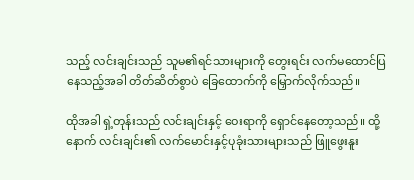သည့် လင်းချင်းသည် သူမ၏ရင်သားများကို တွေးရင်း လက်မထောင်ပြနေသည့်အခါ တိတ်ဆိတ်စွာပဲ ခြေထောက်ကို မြှောက်လိုက်သည်။

ထိုအခါ ရှဲ့တုန်းသည် လင်းချင်းနှင့် ဝေးရာကို ရှောင်နေတော့သည်။ ထို့နောက် လင်းချင်း၏ လက်မောင်းနှင့်ပုခုံးသားများသည် ဖြူဖွေးနူး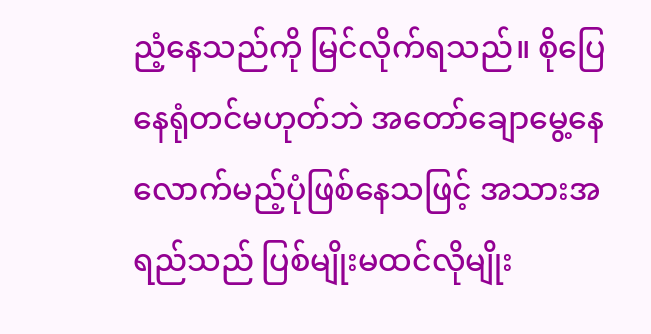ညံ့နေသည်ကို မြင်လိုက်ရသည်။ စိုပြေနေရုံတင်မဟုတ်ဘဲ အတော်ချောမွေ့နေလောက်မည့်ပုံဖြစ်နေသဖြင့် အသားအရည်သည် ပြစ်မျိုးမထင်လိုမျိုး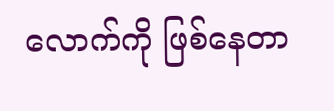လောက်ကို ဖြစ်နေတာ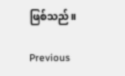ဖြစ်သည်။

Previous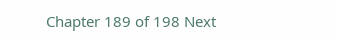Chapter 189 of 198 Next